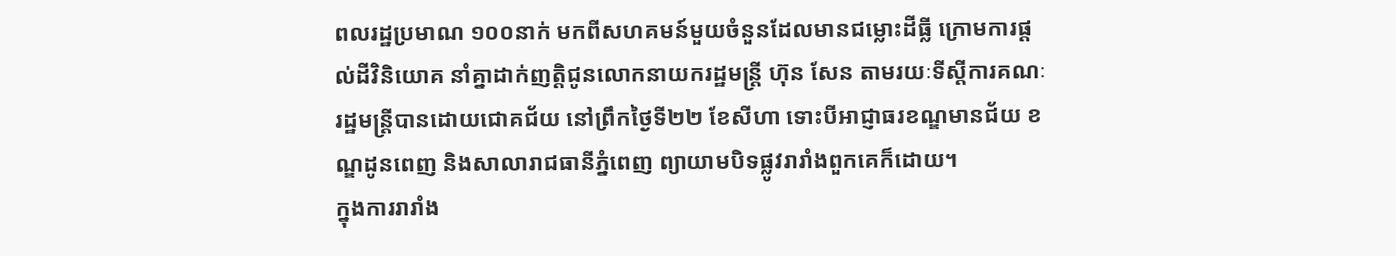ពលរដ្ឋប្រមាណ ១០០នាក់ មកពីសហគមន៍មួយចំនួនដែលមានជម្លោះដីធ្លី ក្រោមការផ្តល់ដីវិនិយោគ នាំគ្នាដាក់ញត្តិជូនលោកនាយករដ្ឋមន្ត្រី ហ៊ុន សែន តាមរយៈទីស្ដីការគណៈរដ្ឋមន្ត្រីបានដោយជោគជ័យ នៅព្រឹកថ្ងៃទី២២ ខែសីហា ទោះបីអាជ្ញាធរខណ្ឌមានជ័យ ខណ្ឌដូនពេញ និងសាលារាជធានីភ្នំពេញ ព្យាយាមបិទផ្លូវរារាំងពួកគេក៏ដោយ។
ក្នុងការរារាំង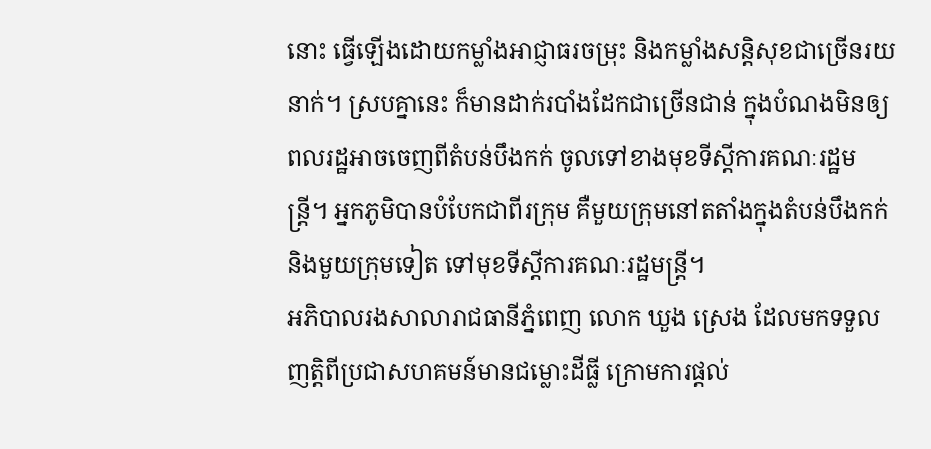នោះ ធ្វើឡើងដោយកម្លាំងអាជ្ញាធរចម្រុះ និងកម្លាំងសន្តិសុខជាច្រើនរយនាក់។ ស្របគ្នានេះ ក៏មានដាក់របាំងដែកជាច្រើនជាន់ ក្នុងបំណងមិនឲ្យពលរដ្ឋអាចចេញពីតំបន់បឹងកក់ ចូលទៅខាងមុខទីស្ដីការគណៈរដ្ឋមន្ត្រី។ អ្នកភូមិបានបំបែកជាពីរក្រុម គឺមួយក្រុមនៅតតាំងក្នុងតំបន់បឹងកក់ និងមួយក្រុមទៀត ទៅមុខទីស្ដីការគណៈរដ្ឋមន្ត្រី។
អភិបាលរងសាលារាជធានីភ្នំពេញ លោក ឃួង ស្រេង ដែលមកទទួលញត្តិពីប្រជាសហគមន៍មានជម្លោះដីធ្លី ក្រោមការផ្តល់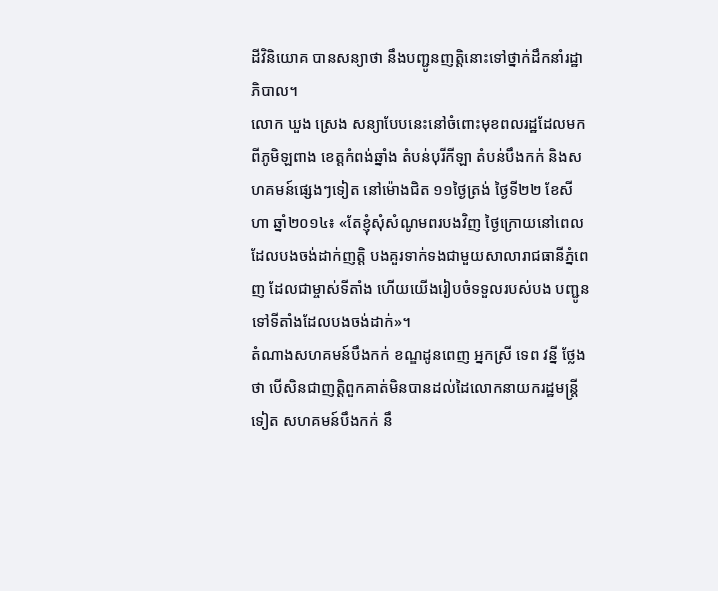ដីវិនិយោគ បានសន្យាថា នឹងបញ្ជូនញត្តិនោះទៅថ្នាក់ដឹកនាំរដ្ឋាភិបាល។
លោក ឃួង ស្រេង សន្យាបែបនេះនៅចំពោះមុខពលរដ្ឋដែលមកពីភូមិឡពាង ខេត្តកំពង់ឆ្នាំង តំបន់បុរីកីឡា តំបន់បឹងកក់ និងសហគមន៍ផ្សេងៗទៀត នៅម៉ោងជិត ១១ថ្ងៃត្រង់ ថ្ងៃទី២២ ខែសីហា ឆ្នាំ២០១៤៖ «តែខ្ញុំសុំសំណូមពរបងវិញ ថ្ងៃក្រោយនៅពេលដែលបងចង់ដាក់ញត្តិ បងគួរទាក់ទងជាមួយសាលារាជធានីភ្នំពេញ ដែលជាម្ចាស់ទីតាំង ហើយយើងរៀបចំទទួលរបស់បង បញ្ជូនទៅទីតាំងដែលបងចង់ដាក់»។
តំណាងសហគមន៍បឹងកក់ ខណ្ឌដូនពេញ អ្នកស្រី ទេព វន្នី ថ្លែងថា បើសិនជាញត្តិពួកគាត់មិនបានដល់ដៃលោកនាយករដ្ឋមន្ត្រីទៀត សហគមន៍បឹងកក់ នឹ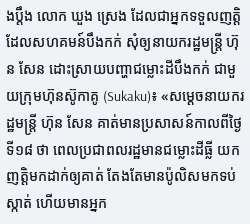ងប្ដឹង លោក ឃួង ស្រេង ដែលជាអ្នកទទួលញត្តិដែលសហគមន៍បឹងកក់ សុំឲ្យនាយករដ្ឋមន្ត្រី ហ៊ុន សែន ដោះស្រាយបញ្ហាជម្លោះដីបឹងកក់ ជាមួយក្រុមហ៊ុនស៊ូកាគូ (Sukaku)៖ «សម្ដេចនាយករដ្ឋមន្ត្រី ហ៊ុន សែន គាត់មានប្រសាសន៍កាលពីថ្ងៃទី១៨ ថា ពេលប្រជាពលរដ្ឋមានជម្លោះដីធ្លី យកញត្តិមកដាក់ឲ្យគាត់ តែងតែមានប៉ូលិសមកទប់ស្កាត់ ហើយមានអ្នក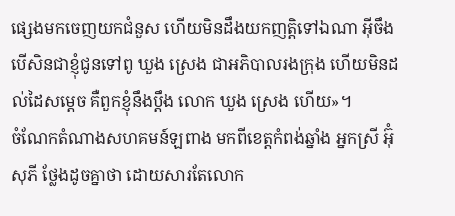ផ្សេងមកចេញយកជំនួស ហើយមិនដឹងយកញត្តិទៅឯណា អ៊ីចឹងបើសិនជាខ្ញុំជូនទៅពូ ឃួង ស្រេង ជាអភិបាលរងក្រុង ហើយមិនដល់ដៃសម្ដេច គឺពួកខ្ញុំនឹងប្ដឹង លោក ឃួង ស្រេង ហើយ»។
ចំណែកតំណាងសហគមន៍ឡពាង មកពីខេត្តកំពង់ឆ្នាំង អ្នកស្រី អ៊ុំ សុភី ថ្លែងដូចគ្នាថា ដោយសារតែលោក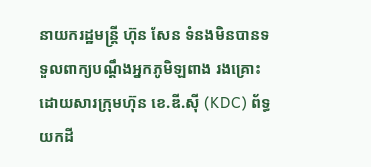នាយករដ្ឋមន្ត្រី ហ៊ុន សែន ទំនងមិនបានទទួលពាក្យបណ្ដឹងអ្នកភូមិឡពាង រងគ្រោះដោយសារក្រុមហ៊ុន ខេ.ឌី.ស៊ី (KDC) ព័ទ្ធយកដី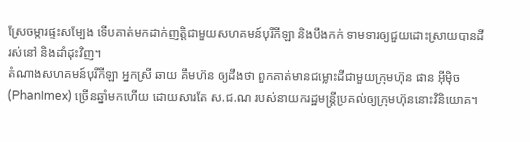ស្រែចម្ការផ្ទះសម្បែង ទើបគាត់មកដាក់ញត្តិជាមួយសហគមន៍បុរីកីឡា និងបឹងកក់ ទាមទារឲ្យជួយដោះស្រាយបានដីរស់នៅ និងដាំដុះវិញ។
តំណាងសហគមន៍បុរីកីឡា អ្នកស្រី ឆាយ គឹមហ៊ន ឲ្យដឹងថា ពួកគាត់មានជម្លោះដីជាមួយក្រុមហ៊ុន ផាន អ៊ីម៉ិច (PhanImex) ច្រើនឆ្នាំមកហើយ ដោយសារតែ ស.ជ.ណ របស់នាយករដ្ឋមន្ត្រីប្រគល់ឲ្យក្រុមហ៊ុននោះវិនិយោគ។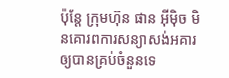ប៉ុន្តែ ក្រុមហ៊ុន ផាន អ៊ីម៉ិច មិនគោរពការសន្យាសង់អគារឲ្យបានគ្រប់ចំនួនទេ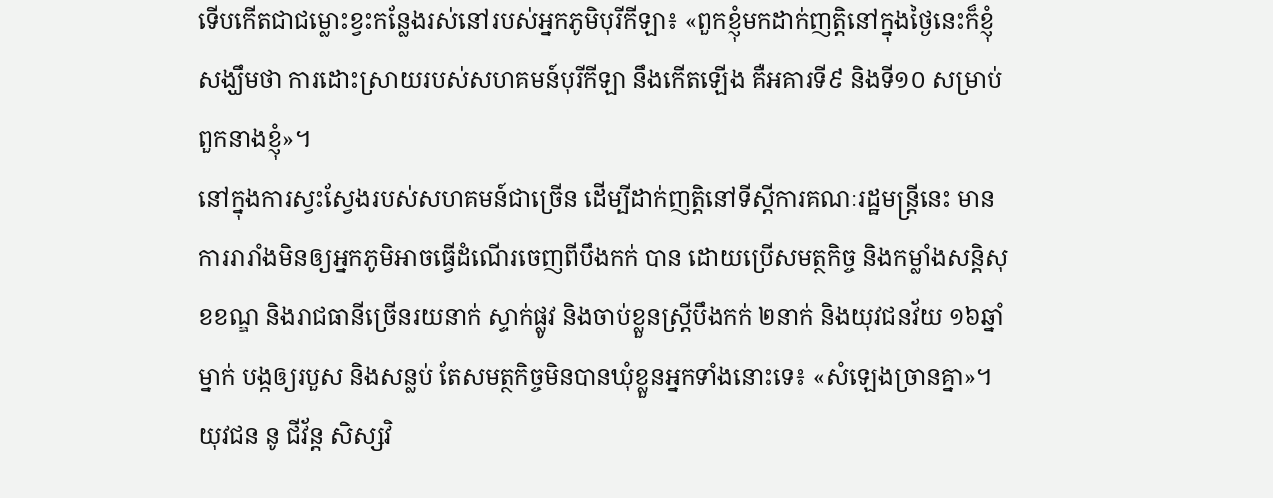ទើបកើតជាជម្លោះខ្វះកន្លែងរស់នៅរបស់អ្នកភូមិបុរីកីឡា៖ «ពួកខ្ញុំមកដាក់ញត្តិនៅក្នុងថ្ងៃនេះក៏ខ្ញុំសង្ឃឹមថា ការដោះស្រាយរបស់សហគមន៍បុរីកីឡា នឹងកើតឡើង គឺអគារទី៩ និងទី១០ សម្រាប់ពួកនាងខ្ញុំ»។
នៅក្នុងការស្វះស្វែងរបស់សហគមន៍ជាច្រើន ដើម្បីដាក់ញត្តិនៅទីស្ដីការគណៈរដ្ឋមន្ត្រីនេះ មានការរារាំងមិនឲ្យអ្នកភូមិអាចធ្វើដំណើរចេញពីបឹងកក់ បាន ដោយប្រើសមត្ថកិច្ច និងកម្លាំងសន្តិសុខខណ្ឌ និងរាជធានីច្រើនរយនាក់ ស្ទាក់ផ្លូវ និងចាប់ខ្លួនស្ត្រីបឹងកក់ ២នាក់ និងយុវជនវ័យ ១៦ឆ្នាំម្នាក់ បង្កឲ្យរបួស និងសន្លប់ តែសមត្ថកិច្ចមិនបានឃុំខ្លួនអ្នកទាំងនោះទេ៖ «សំឡេងច្រានគ្នា»។
យុវជន នូ ជីវ័ន្ត សិស្សវិ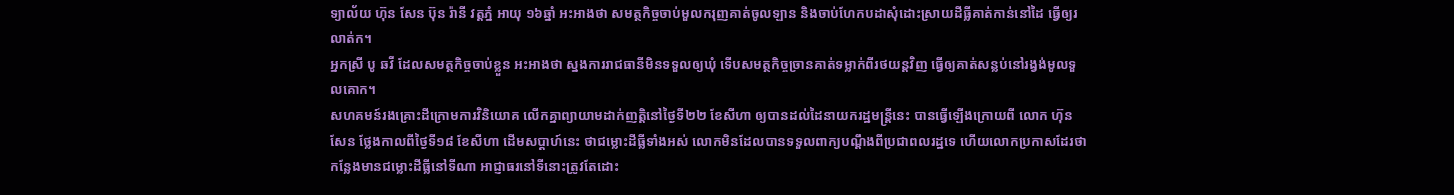ទ្យាល័យ ហ៊ុន សែន ប៊ុន រ៉ានី វត្តភ្នំ អាយុ ១៦ឆ្នាំ អះអាងថា សមត្ថកិច្ចចាប់មួលករុញគាត់ចូលឡាន និងចាប់ហែកបដាសុំដោះស្រាយដីធ្លីគាត់កាន់នៅដៃ ធ្វើឲ្យរលាត់ក។
អ្នកស្រី បូ ឆវី ដែលសមត្ថកិច្ចចាប់ខ្លួន អះអាងថា ស្នងការរាជធានីមិនទទួលឲ្យឃុំ ទើបសមត្ថកិច្ចច្រានគាត់ទម្លាក់ពីរថយន្តវិញ ធ្វើឲ្យគាត់សន្លប់នៅរង្វង់មូលទួលគោក។
សហគមន៍រងគ្រោះដីក្រោមការវិនិយោគ លើកគ្នាព្យាយាមដាក់ញត្តិនៅថ្ងៃទី២២ ខែសីហា ឲ្យបានដល់ដៃនាយករដ្ឋមន្ត្រីនេះ បានធ្វើឡើងក្រោយពី លោក ហ៊ុន សែន ថ្លែងកាលពីថ្ងៃទី១៨ ខែសីហា ដើមសប្ដាហ៍នេះ ថាជម្លោះដីធ្លីទាំងអស់ លោកមិនដែលបានទទួលពាក្យបណ្ដឹងពីប្រជាពលរដ្ឋទេ ហើយលោកប្រកាសដែរថា កន្លែងមានជម្លោះដីធ្លីនៅទីណា អាជ្ញាធរនៅទីនោះត្រូវតែដោះ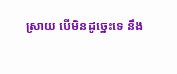ស្រាយ បើមិនដូច្នេះទេ នឹង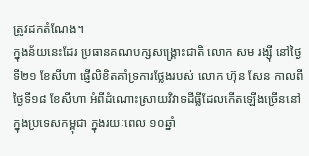ត្រូវដកតំណែង។
ក្នុងន័យនេះដែរ ប្រធានគណបក្សសង្គ្រោះជាតិ លោក សម រង្ស៊ី នៅថ្ងៃទី២១ ខែសីហា ផ្ញើលិខិតគាំទ្រការថ្លែងរបស់ លោក ហ៊ុន សែន កាលពីថ្ងៃទី១៨ ខែសីហា អំពីដំណោះស្រាយវិវាទដីធ្លីដែលកើតឡើងច្រើននៅក្នុងប្រទេសកម្ពុជា ក្នុងរយៈពេល ១០ឆ្នាំ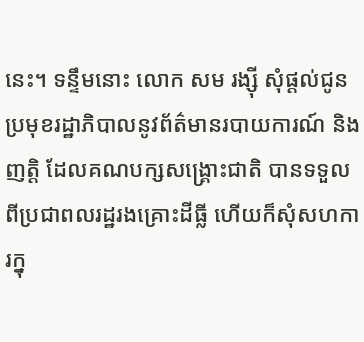នេះ។ ទន្ទឹមនោះ លោក សម រង្ស៊ី សុំផ្តល់ជូនប្រមុខរដ្ឋាភិបាលនូវព័ត៌មានរបាយការណ៍ និងញត្តិ ដែលគណបក្សសង្គ្រោះជាតិ បានទទួលពីប្រជាពលរដ្ឋរងគ្រោះដីធ្លី ហើយក៏សុំសហការក្នុ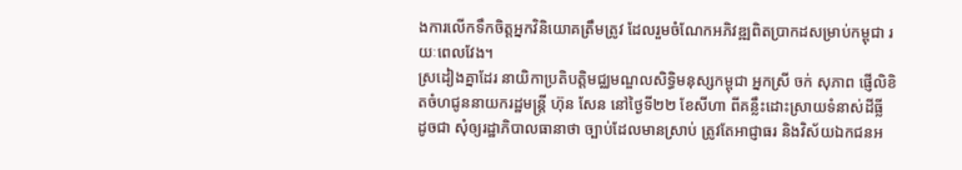ងការលើកទឹកចិត្តអ្នកវិនិយោគត្រឹមត្រូវ ដែលរួមចំណែកអភិវឌ្ឍពិតប្រាកដសម្រាប់កម្ពុជា រយៈពេលវែង។
ស្រដៀងគ្នាដែរ នាយិកាប្រតិបត្តិមជ្ឈមណ្ឌលសិទ្ធិមនុស្សកម្ពុជា អ្នកស្រី ចក់ សុភាព ផ្ញើលិខិតចំហជូននាយករដ្ឋមន្ត្រី ហ៊ុន សែន នៅថ្ងៃទី២២ ខែសីហា ពីគន្លឹះដោះស្រាយទំនាស់ដីធ្លី ដូចជា សុំឲ្យរដ្ឋាភិបាលធានាថា ច្បាប់ដែលមានស្រាប់ ត្រូវតែអាជ្ញាធរ និងវិស័យឯកជនអ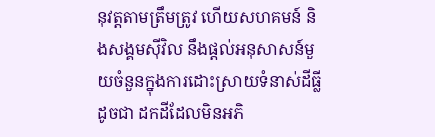នុវត្តតាមត្រឹមត្រូវ ហើយសហគមន៍ និងសង្គមស៊ីវិល នឹងផ្តល់អនុសាសន៍មួយចំនួនក្នុងការដោះស្រាយទំនាស់ដីធ្លី ដូចជា ដកដីដែលមិនអភិ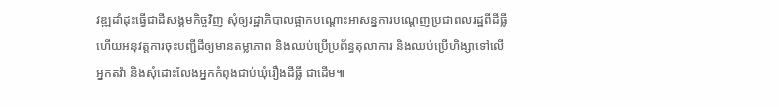វឌ្ឍដាំដុះធ្វើជាដីសង្គមកិច្ចវិញ សុំឲ្យរដ្ឋាភិបាលផ្អាកបណ្ដោះអាសន្នការបណ្ដេញប្រជាពលរដ្ឋពីដីធ្លី ហើយអនុវត្តការចុះបញ្ជីដីឲ្យមានតម្លាភាព និងឈប់ប្រើប្រព័ន្ធតុលាការ និងឈប់ប្រើហិង្សាទៅលើអ្នកតវ៉ា និងសុំដោះលែងអ្នកកំពុងជាប់ឃុំរឿងដីធ្លី ជាដើម៕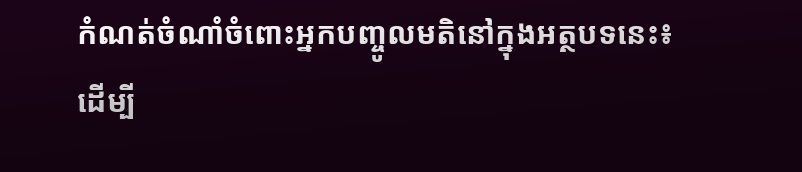កំណត់ចំណាំចំពោះអ្នកបញ្ចូលមតិនៅក្នុងអត្ថបទនេះ៖
ដើម្បី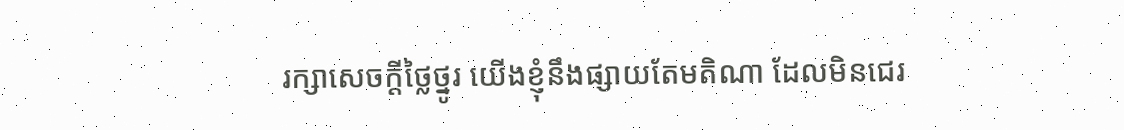រក្សាសេចក្ដីថ្លៃថ្នូរ យើងខ្ញុំនឹងផ្សាយតែមតិណា ដែលមិនជេរ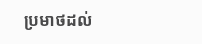ប្រមាថដល់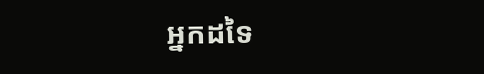អ្នកដទៃ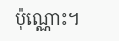ប៉ុណ្ណោះ។